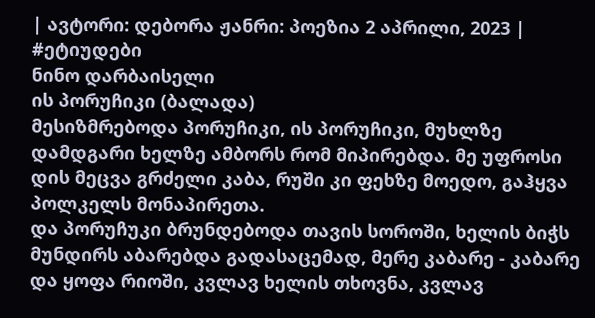| ავტორი: დებორა ჟანრი: პოეზია 2 აპრილი, 2023 |
#ეტიუდები
ნინო დარბაისელი
ის პორუჩიკი (ბალადა)
მესიზმრებოდა პორუჩიკი, ის პორუჩიკი, მუხლზე დამდგარი ხელზე ამბორს რომ მიპირებდა. მე უფროსი დის მეცვა გრძელი კაბა, რუში კი ფეხზე მოედო, გაჰყვა პოლკელს მონაპირეთა.
და პორუჩუკი ბრუნდებოდა თავის სოროში, ხელის ბიჭს მუნდირს აბარებდა გადასაცემად, მერე კაბარე - კაბარე და ყოფა რიოში, კვლავ ხელის თხოვნა, კვლავ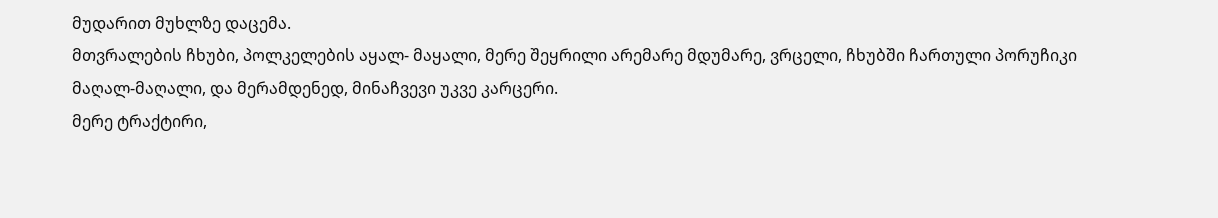მუდარით მუხლზე დაცემა.
მთვრალების ჩხუბი, პოლკელების აყალ- მაყალი, მერე შეყრილი არემარე მდუმარე, ვრცელი, ჩხუბში ჩართული პორუჩიკი მაღალ-მაღალი, და მერამდენედ, მინაჩვევი უკვე კარცერი.
მერე ტრაქტირი,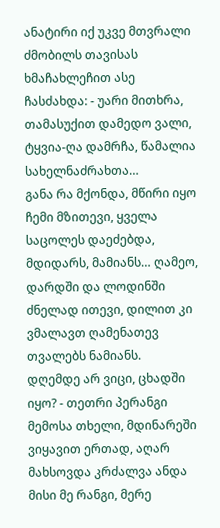ანატირი იქ უკვე მთვრალი ძმობილს თავისას ხმაჩახლეჩით ასე ჩასძახდა: - უარი მითხრა, თამასუქით დამედო ვალი, ტყვია-ღა დამრჩა, წამალია სახელნაძრახთა…
განა რა მქონდა, მწირი იყო ჩემი მზითევი, ყველა საცოლეს დაეძებდა, მდიდარს, მამიანს… ღამეო, დარდში და ლოდინში ძნელად ითევი, დილით კი ვმალავთ ღამენათევ თვალებს ნამიანს.
დღემდე არ ვიცი, ცხადში იყო? - თეთრი პერანგი მემოსა თხელი, მდინარეში ვიყავით ერთად, აღარ მახსოვდა კრძალვა ანდა მისი მე რანგი, მერე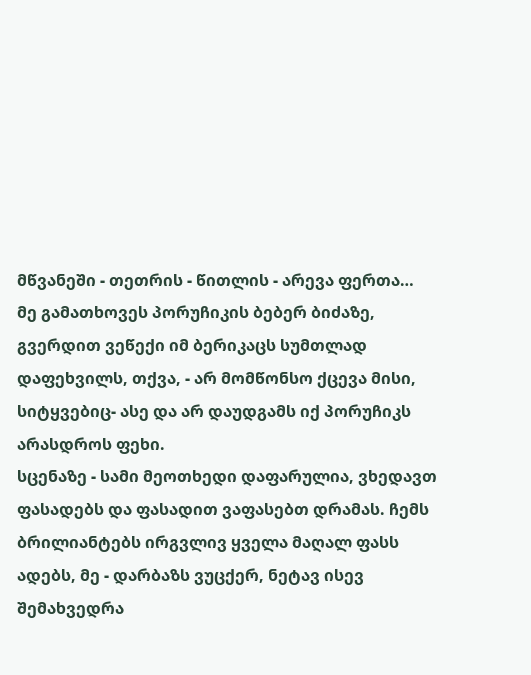მწვანეში - თეთრის - წითლის - არევა ფერთა…
მე გამათხოვეს პორუჩიკის ბებერ ბიძაზე, გვერდით ვეწექი იმ ბერიკაცს სუმთლად დაფეხვილს, თქვა, - არ მომწონსო ქცევა მისი, სიტყვებიც- ასე და არ დაუდგამს იქ პორუჩიკს არასდროს ფეხი.
სცენაზე - სამი მეოთხედი დაფარულია, ვხედავთ ფასადებს და ფასადით ვაფასებთ დრამას. ჩემს ბრილიანტებს ირგვლივ ყველა მაღალ ფასს ადებს, მე - დარბაზს ვუცქერ, ნეტავ ისევ შემახვედრა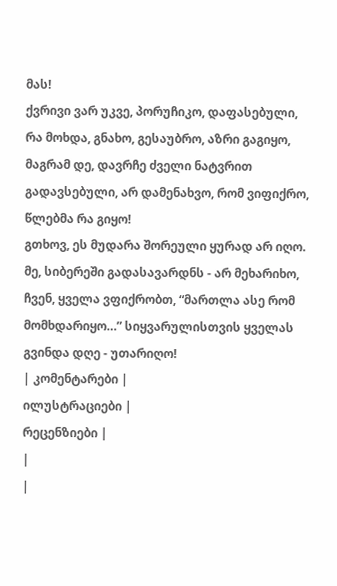მას!
ქვრივი ვარ უკვე, პორუჩიკო, დაფასებული, რა მოხდა, გნახო, გესაუბრო, აზრი გაგიყო, მაგრამ დე, დავრჩე ძველი ნატვრით გადავსებული, არ დამენახვო, რომ ვიფიქრო, წლებმა რა გიყო!
გთხოვ, ეს მუდარა შორეული ყურად არ იღო. მე, სიბერეში გადასავარდნს - არ მეხარიხო, ჩვენ, ყველა ვფიქრობთ, “მართლა ასე რომ მომხდარიყო…” სიყვარულისთვის ყველას გვინდა დღე - უთარიღო!
| კომენტარები |
ილუსტრაციები |
რეცენზიები |
|
|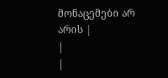მონაცემები არ არის |
|
|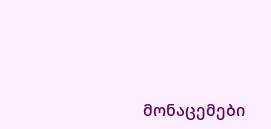მონაცემები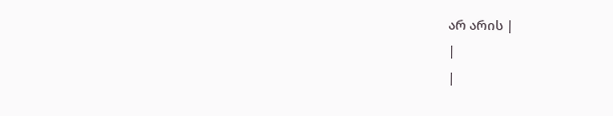არ არის |
|
|